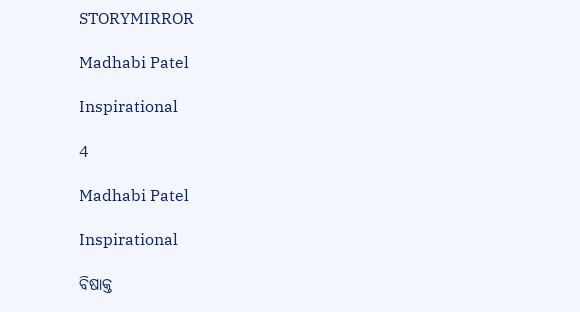STORYMIRROR

Madhabi Patel

Inspirational

4

Madhabi Patel

Inspirational

ବିଷାକ୍ତ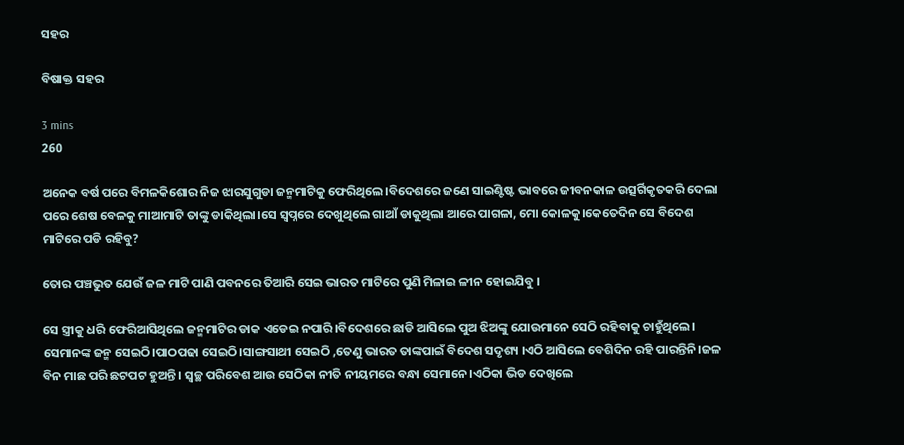ସହର

ବିଷାକ୍ତ ସହର

3 mins
260

ଅନେକ ବର୍ଷ ପରେ ବିମଳକିଶୋର ନିଜ ଝାରସୁଗୁଡା ଜନ୍ମମାଟିକୁ ଫେରିଥିଲେ।ବିଦେଶରେ ଜଣେ ସାଇଣ୍ଟିଷ୍ଟ ଭାବରେ ଜୀବନକାଳ ଉତ୍ସର୍ଗିକୃତକରି ଦେଲା ପରେ ଶେଷ ବେଳକୁ ମାଆମାଟି ତାଙ୍କୁ ଡାକିଥିଲା।ସେ ସ୍ବପ୍ନରେ ଦେଖୁଥିଲେ ଗାଆଁ ଡାକୁଥିଲା ଆରେ ପାଗଳା, ମୋ କୋଳକୁ।କେତେଦିନ ସେ ବିଦେଶ ମାଟିରେ ପଡି ରହିବୁ?

ତୋର ପଞ୍ଚଭୁତ ଯେଉଁ ଜଳ ମାଟି ପାଣି ପବନରେ ତିଆରି ସେଇ ଭାରତ ମାଟିରେ ପୁଣି ମିଳାଇ ଳୀନ ହୋଇଯିବୁ ।

ସେ ସ୍ତ୍ରୀକୁ ଧରି ଫେରିଆସିଥିଲେ ଜନ୍ମମାଟିର ଡାକ ଏଡେଇ ନପାରି।ବିଦେଶରେ ଛାଡି ଆସିଲେ ପୁଅ ଝିଅଙ୍କୁ ଯୋଉମାନେ ସେଠି ରହିବାକୁ ଚାହୁଁଥିଲେ। ସେମାନଙ୍କ ଜନ୍ମ ସେଇଠି।ପାଠପଢା ସେଇଠି।ସାଙ୍ଗସାଥୀ ସେଇଠି ,ତେଣୁ ଭାରତ ତାଙ୍କପାଇଁ ବିଦେଶ ସଦୃଶ୍ୟ ।ଏଠି ଆସିଲେ ବେଶିଦିନ ରହି ପାରନ୍ତିନି।ଜଳ ବିନ ମାଛ ପରି ଛଟପଟ ହୁଅନ୍ତି। ସ୍ବଚ୍ଛ ପରିବେଶ ଆଉ ସେଠିକା ନୀତି ନୀୟମରେ ବନ୍ଧା ସେମାନେ।ଏଠିକା ଭିଡ ଦେଖିଲେ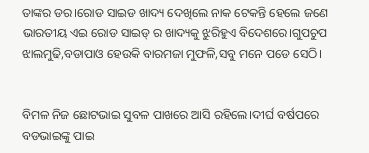ତାଙ୍କର ଡର।ରୋଡ ସାଇଡ ଖାଦ୍ୟ ଦେଖିଲେ ନାକ ଟେକନ୍ତି ହେଲେ ଜଣେ ଭାରତୀୟ ଏଇ ରୋଡ ସାଇଡ୍ ର ଖାଦ୍ୟକୁ ଝୁରିହୁଏ ବିଦେଶରେ।ଗୁପଚୁପ ଝାଲମୁଢି,ବଡାପାଓ ହେଉକି ବାରମଜା ମୁଫଳି,ସବୁ ମନେ ପଡେ ସେଠି।


ବିମଳ ନିଜ ଛୋଟଭାଇ ସୁବଳ ପାଖରେ ଆସି ରହିଲେ।ଦୀର୍ଘ ବର୍ଷପରେ ବଡଭାଇଙ୍କୁ ପାଇ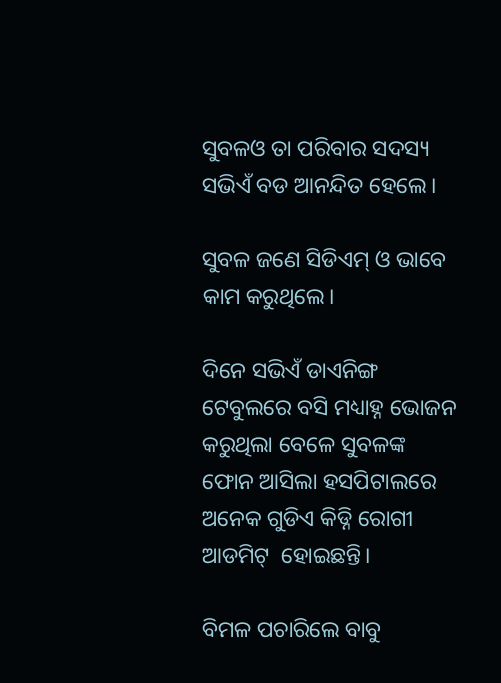ସୁବଳଓ ତା ପରିବାର ସଦସ୍ୟ ସଭିଏଁ ବଡ ଆନନ୍ଦିତ ହେଲେ।

ସୁବଳ ଜଣେ ସିଡିଏମ୍ ଓ ଭାବେ କାମ କରୁଥିଲେ।

ଦିନେ ସଭିଏଁ ଡାଏନିଙ୍ଗ ଟେବୁଲରେ ବସି ମଧ୍ୟାହ୍ନ ଭୋଜନ କରୁଥିଲା ବେଳେ ସୁବଳଙ୍କ ଫୋନ ଆସିଲା ହସପିଟାଲରେ ଅନେକ ଗୁଡିଏ କିଡ୍ନି ରୋଗୀ ଆଡମିଟ୍  ହୋଇଛନ୍ତି।

ବିମଳ ପଚାରିଲେ ବାବୁ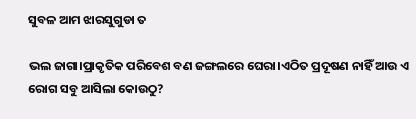ସୁବଳ ଆମ ଝାରସୁଗୁଡା ତ

ଭଲ ଜାଗା।ପ୍ରାକୃତିକ ପରିବେଶ ବଣ ଜଙ୍ଗଲରେ ଘେରା।ଏଠିତ ପ୍ରଦୂଷଣ ନାହିଁ ଆଉ ଏ ରୋଗ ସବୁ ଆସିଲା କୋଉଠୁ?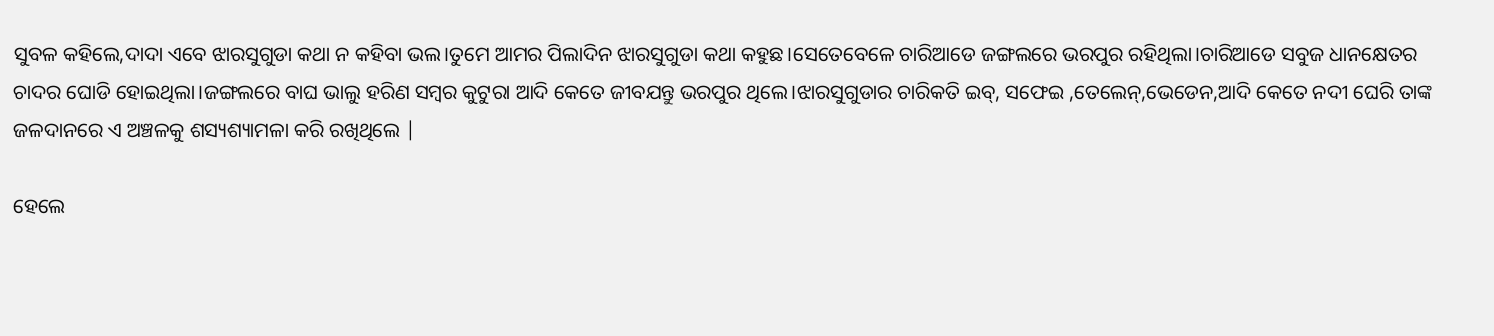ସୁବଳ କହିଲେ,ଦାଦା ଏବେ ଝାରସୁଗୁଡା କଥା ନ କହିବା ଭଲ।ତୁମେ ଆମର ପିଲାଦିନ ଝାରସୁଗୁଡା କଥା କହୁଛ।ସେତେବେଳେ ଚାରିଆଡେ ଜଙ୍ଗଲରେ ଭରପୁର ରହିଥିଲା।ଚାରିଆଡେ ସବୁଜ ଧାନକ୍ଷେତର ଚାଦର ଘୋଡି ହୋଇଥିଲା।ଜଙ୍ଗଲରେ ବାଘ ଭାଲୁ ହରିଣ ସମ୍ବର କୁଟୁରା ଆଦି କେତେ ଜୀବଯନ୍ତୁ ଭରପୁର ଥିଲେ।ଝାରସୁଗୁଡାର ଚାରିକତି ଇବ୍, ସଫେଇ ,ତେଲେନ୍,ଭେଡେନ,ଆଦି କେତେ ନଦୀ ଘେରି ତାଙ୍କ ଜଳଦାନରେ ଏ ଅଞ୍ଚଳକୁ ଶସ୍ୟଶ୍ୟାମଳା କରି ରଖିଥିଲେ |

ହେଲେ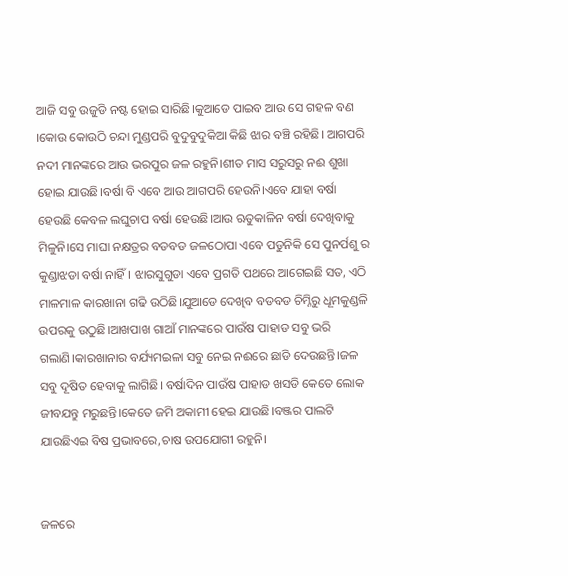ଆଜି ସବୁ ଉଜୁଡି ନଷ୍ଟ ହୋଇ ସାରିଛି।କୁଆଡେ ପାଇବ ଆଉ ସେ ଗହଳ ବଣ ।କୋଉ କୋଉଠି ଚନ୍ଦା ମୁଣ୍ଡପରି ବୁଦୁବୁଦୁକିଆ କିଛି ଝାର ବଞ୍ଚି ରହିଛି। ଆଗପରି ନଦୀ ମାନଙ୍କରେ ଆଉ ଭରପୁର ଜଳ ରହୁନି।ଶୀତ ମାସ ସରୁସରୁ ନଈ ଶୁଖା ହୋଇ ଯାଉଛି।ବର୍ଷା ବି ଏବେ ଆଉ ଆଗପରି ହେଉନି।ଏବେ ଯାହା ବର୍ଷା ହେଉଛି କେବଳ ଲଘୁଚାପ ବର୍ଷା ହେଉଛି।ଆଉ ଋତୁକାଳିନ ବର୍ଷା ଦେଖିବାକୁ ମିଳୁନି।ସେ ମାଘା ନକ୍ଷତ୍ରର ବଡବଡ ଜଳଠୋପା ଏବେ ପଡୁନିକି ସେ ପୁନର୍ପଶୁ ର କୁଣ୍ଡାଝଡା ବର୍ଷା ନାହିଁ। ଝାରସୁଗୁଡା ଏବେ ପ୍ରଗତି ପଥରେ ଆଗେଇଛି ସତ, ଏଠି ମାଳମାଳ କାରଖାନା ଗଢି ଉଠିଛି।ଯୁଆଡେ ଦେଖିବ ବଡବଡ ଚିମ୍ନିରୁ ଧୂମକୁଣ୍ଡଳି ଉପରକୁ ଉଠୁଛି।ଆଖପାଖ ଗାଆଁ ମାନଙ୍କରେ ପାଉଁଷ ପାହାଡ ସବୁ ଭରି ଗଲାଣି।କାରଖାନାର ବର୍ଯ୍ୟମଇଳା ସବୁ ନେଇ ନଈରେ ଛାଡି ଦେଉଛନ୍ତି।ଜଳ ସବୁ ଦୂଷିତ ହେବାକୁ ଲାଗିଛି। ବର୍ଷାଦିନ ପାଉଁଷ ପାହାଡ ଖସଡି କେତେ ଲୋକ ଜୀବଯନ୍ତୁ ମରୁଛନ୍ତି।କେତେ ଜମି ଅକାମୀ ହେଇ ଯାଉଛି।ବଞ୍ଜର ପାଲଟି ଯାଉଛିଏଇ ବିଷ ପ୍ରଭାବରେ,ଚାଷ ଉପଯୋଗୀ ରହୁନି।


ଜଳରେ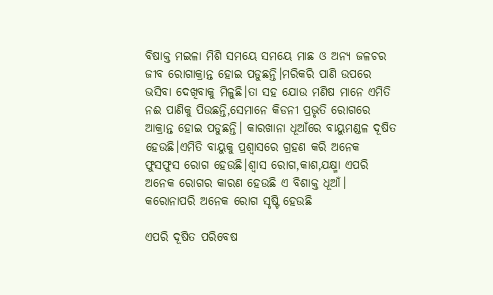ବିଷାକ୍ତ ମଇଳା ମିଶି ସମୟେ ସମୟେ ମାଛ ଓ ଅନ୍ୟ ଜଳଚର ଜୀବ ରୋଗାକ୍ରାନ୍ତ ହୋଇ ପଡୁଛନ୍ତି।ମରିକରି ପାଣି ଉପରେ ଭସିବା ଦେଖିବାକୁ ମିଳୁଛି।ତା ସହ ଯୋଉ ମଣିଷ ମାନେ ଏମିତି ନଈ ପାଣିକୁ ପିଉଛନ୍ତି,ସେମାନେ କିଡନୀ ପ୍ରଭୃତି ରୋଗରେ ଆକ୍ରାନ୍ତ ହୋଇ ପଡୁଛନ୍ତି। କାରଖାନା ଧୂଆଁରେ ବାୟୁମଣ୍ଡଳ ଦୂଷିତ ହେଉଛି।ଏମିତି ବାୟୁକୁ ପ୍ରଶ୍ବାସରେ ଗ୍ରହଣ କରି ଅନେକ ଫୁସଫୁସ ରୋଗ ହେଉଛି।ଶ୍ବାସ ରୋଗ,କାଶ,ଯକ୍ଷ୍ମା ଏପରି ଅନେକ ରୋଗର କାରଣ ହେଉଛି ଏ ବିଶାକ୍ତ ଧୂଆଁ। କରୋନାପରି ଅନେକ ରୋଗ ସୃଷ୍ଟି ହେଉଛି

ଏପରି ଦୂଷିତ ପରିବେଷ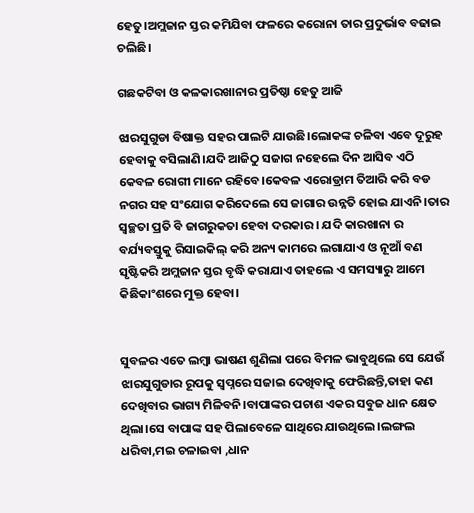ହେତୁ।ଅମ୍ଲଜାନ ସ୍ତର କମିଯିବା ଫଳରେ କରୋନା ତାର ପ୍ରଦୁର୍ଭାବ ବଢାଇ ଚଲିଛି।

ଗଛକଟିବା ଓ କଳକାରଖାନାର ପ୍ରତିଷ୍ଠା ହେତୁ ଆଜି

ଝାରସୁଗୁଡା ବିଷାକ୍ତ ସହର ପାଲଟି ଯାଉଛି।ଲୋକଙ୍କ ଚଳିବା ଏବେ ଦୂରୁହ ହେବାକୁ ବସିଲାଣି।ଯଦି ଆଜିଠୁ ସଜାଗ ନହେଲେ ଦିନ ଆସିବ ଏଠି କେବଳ ରୋଗୀ ମାନେ ରହିବେ।କେବଳ ଏରୋଡ୍ରାମ ତିଆରି କରି ବଡ ନଗର ସହ ସଂଯୋଗ କରିଦେଲେ ସେ ଜାଗାର ଉନ୍ନତି ହୋଇ ଯାଏନି।ତାର ସ୍ବଚ୍ଛତା ପ୍ରତି ବି ଜାଗରୁକତା ହେବା ଦରକାର । ଯଦି କାରଖାନା ର ବର୍ଯ୍ୟବସ୍ତୁକୁ ରିସାଇକିଲ୍ କରି ଅନ୍ୟ କାମରେ ଲଗାଯାଏ ଓ ନୂଆଁ ବଣ ସୃଷ୍ଟିକରି ଅମ୍ଲଜାନ ସ୍ତର ବୃଦ୍ଧି କରାଯାଏ ତାହଲେ ଏ ସମସ୍ୟାରୁ ଆମେ କିଛିକାଂଶରେ ମୁକ୍ତ ହେବା।


ସୁବଳର ଏତେ ଲମ୍ବା ଭାଷଣ ଶୁଣିଲା ପରେ ବିମଳ ଭାବୁଥିଲେ ସେ ଯେଉଁ ଝାରସୁଗୁଡାର ରୂପକୁ ସ୍ବପ୍ନରେ ସଜାଇ ଦେଖିବାକୁ ଫେରିଛନ୍ତି,ତାହା କଣ ଦେଖିବାର ଭାଗ୍ୟ ମିଳିବନି।ବାପାଙ୍କର ପଚାଶ ଏକର ସବୁଜ ଧାନ କ୍ଷେତ ଥିଲା।ସେ ବାପାଙ୍କ ସହ ପିଲାବେଳେ ସାଥିରେ ଯାଉଥିଲେ।ଲଙ୍ଗଲ ଧରିବା,ମଇ ଚଳାଇବା ,ଧାନ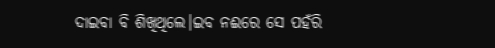ଦାଇବା ବି ଶିଖିଥିଲେ।ଇବ ନଈରେ ସେ ପହଁରି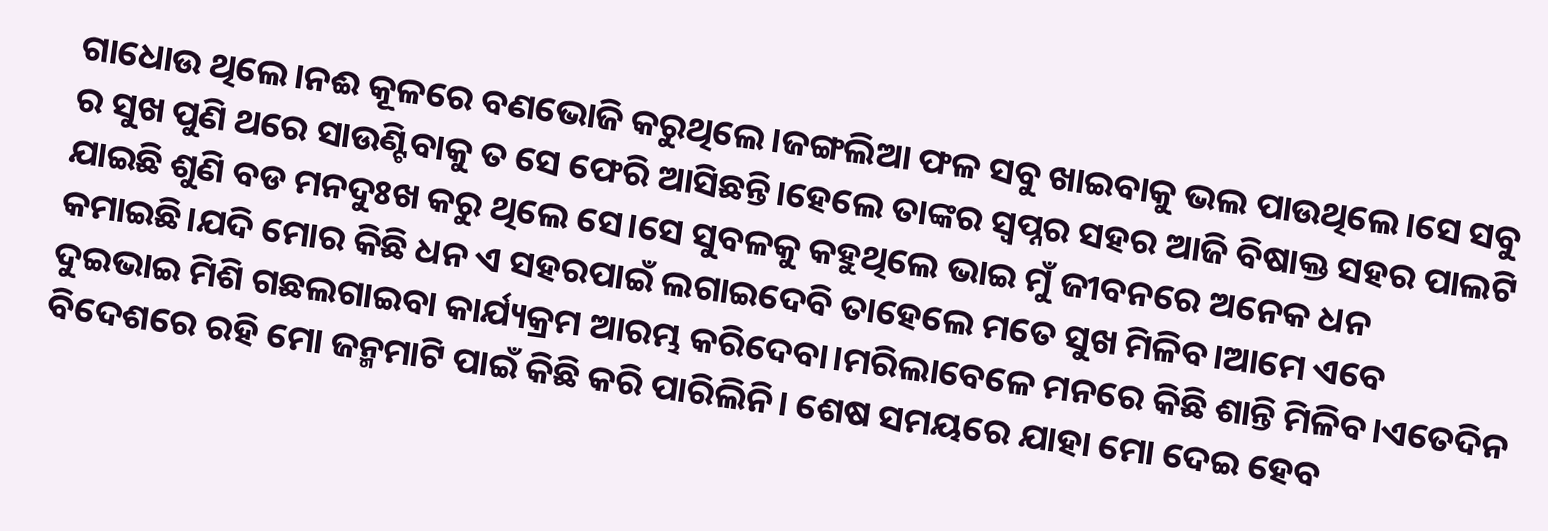ଗାଧୋଉ ଥିଲେ।ନଈ କୂଳରେ ବଣଭୋଜି କରୁଥିଲେ।ଜଙ୍ଗଲିଆ ଫଳ ସବୁ ଖାଇବାକୁ ଭଲ ପାଉଥିଲେ।ସେ ସବୁ ର ସୁଖ ପୁଣି ଥରେ ସାଉଣ୍ଟିବାକୁ ତ ସେ ଫେରି ଆସିଛନ୍ତି।ହେଲେ ତାଙ୍କର ସ୍ବପ୍ନର ସହର ଆଜି ବିଷାକ୍ତ ସହର ପାଲଟି ଯାଇଛି ଶୁଣି ବଡ ମନଦୁଃଖ କରୁ ଥିଲେ ସେ।ସେ ସୁବଳକୁ କହୁଥିଲେ ଭାଇ ମୁଁ ଜୀବନରେ ଅନେକ ଧନ କମାଇଛି।ଯଦି ମୋର କିଛି ଧନ ଏ ସହରପାଇଁ ଲଗାଇଦେବି ତାହେଲେ ମତେ ସୁଖ ମିଳିବ।ଆମେ ଏବେ ଦୁଇଭାଇ ମିଶି ଗଛଲଗାଇବା କାର୍ଯ୍ୟକ୍ରମ ଆରମ୍ଭ କରିଦେବା।ମରିଲାବେଳେ ମନରେ କିଛି ଶାନ୍ତି ମିଳିବ।ଏତେଦିନ ବିଦେଶରେ ରହି ମୋ ଜନ୍ମମାଟି ପାଇଁ କିଛି କରି ପାରିଲିନି। ଶେଷ ସମୟରେ ଯାହା ମୋ ଦେଇ ହେବ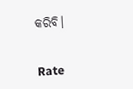କରିବି।


Rate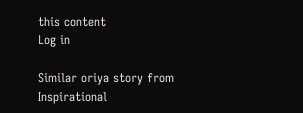this content
Log in

Similar oriya story from Inspirational